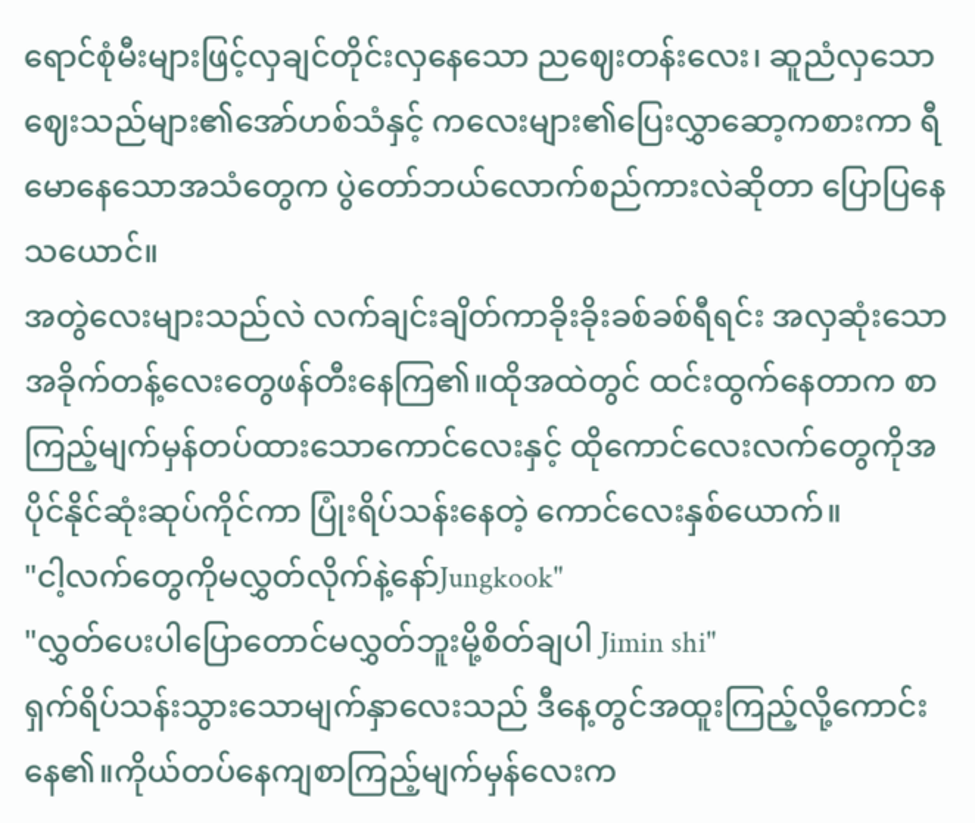ရောင်စုံမီးများဖြင့်လှချင်တိုင်းလှနေသော ညဈေးတန်းလေး၊ ဆူညံလှသောဈေးသည်များ၏အော်ဟစ်သံနှင့် ကလေးများ၏ပြေးလွှာဆော့ကစားကာ ရီမောနေသောအသံတွေက ပွဲတော်ဘယ်လောက်စည်ကားလဲဆိုတာ ပြောပြနေသယောင်။
အတွဲလေးများသည်လဲ လက်ချင်းချိတ်ကာခိုးခိုးခစ်ခစ်ရီရင်း အလှဆုံးသောအခိုက်တန့်လေးတွေဖန်တီးနေကြ၏။ထိုအထဲတွင် ထင်းထွက်နေတာက စာကြည့်မျက်မှန်တပ်ထားသောကောင်လေးနှင့် ထိုကောင်လေးလက်တွေကိုအပိုင်နိုင်ဆုံးဆုပ်ကိုင်ကာ ပြုံးရိပ်သန်းနေတဲ့ ကောင်လေးနှစ်ယောက်။
"ငါ့လက်တွေကိုမလွှတ်လိုက်နဲ့နော်Jungkook"
"လွှတ်ပေးပါပြောတောင်မလွှတ်ဘူးမို့စိတ်ချပါ Jimin shi"
ရှက်ရိပ်သန်းသွားသောမျက်နှာလေးသည် ဒီနေ့တွင်အထူးကြည့်လို့ကောင်းနေ၏။ကိုယ်တပ်နေကျစာကြည့်မျက်မှန်လေးက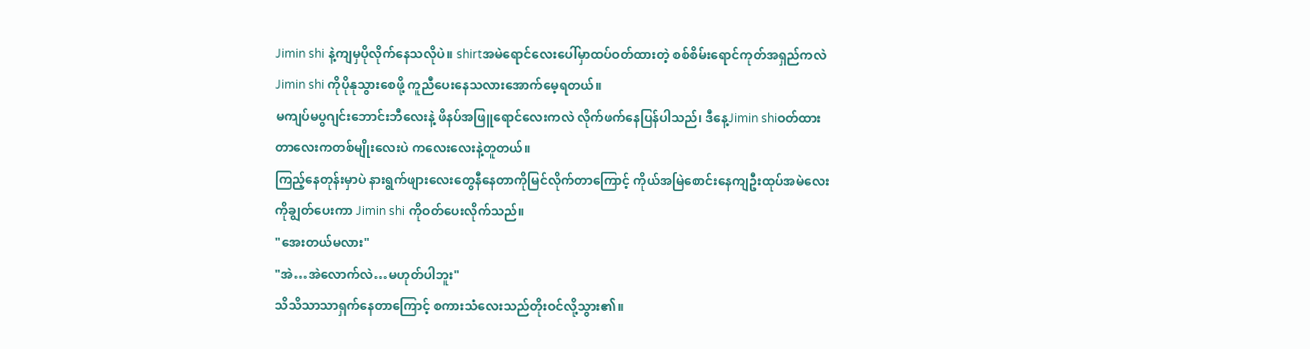Jimin shi နဲ့ကျမှပိုလိုက်နေသလိုပဲ။ shirtအမဲရောင်လေးပေါ်မှာထပ်ဝတ်ထားတဲ့ စစ်စိမ်းရောင်ကုတ်အရှည်ကလဲ Jimin shi ကိုပိုနုသွားစေဖို့ ကူညီပေးနေသလားအောက်မေ့ရတယ်။
မကျပ်မပွဂျင်းဘောင်းဘီလေးနဲ့ ဖိနပ်အဖြူရောင်လေးကလဲ လိုက်ဖက်နေပြန်ပါသည်၊ ဒီနေ့Jimin shiဝတ်ထားတာလေးကတစ်မျိုးလေးပဲ ကလေးလေးနဲ့တူတယ်။
ကြည့်နေတုန်းမှာပဲ နားရွက်ဖျားလေးတွေနီနေတာကိုမြင်လိုက်တာကြောင့် ကိုယ်အမြဲစောင်းနေကျဦးထုပ်အမဲလေးကိုချွတ်ပေးကာ Jimin shi ကိုဝတ်ပေးလိုက်သည်။
"အေးတယ်မလား"
"အဲ…အဲလောက်လဲ…မဟုတ်ပါဘူး"
သိသိသာသာရှက်နေတာကြောင့် စကားသံလေးသည်တိုးဝင်လို့သွား၏။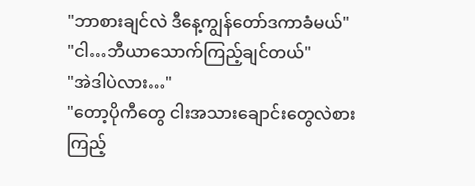"ဘာစားချင်လဲ ဒီနေ့ကျွန်တော်ဒကာခံမယ်"
"ငါ…ဘီယာသောက်ကြည့်ချင်တယ်"
"အဲဒါပဲလား…"
"တော့ပိုကီတွေ ငါးအသားချောင်းတွေလဲစားကြည့်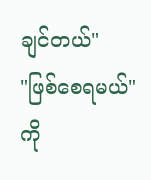ချင်တယ်"
"ဖြစ်စေရမယ်"
ကို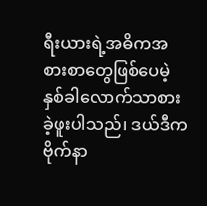ရီးယားရဲ့အဓိကအစားစာတွေဖြစ်ပေမဲ့ နှစ်ခါလောက်သာစားခဲ့ဖူးပါသည်၊ ဒယ်ဒီကဗိုက်နာ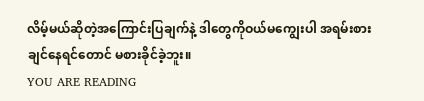လိမ့်မယ်ဆိုတဲ့အကြောင်းပြချက်နဲ့ ဒါတွေကိုဝယ်မကျွေးပါ အရမ်းစားချင်နေရင်တောင် မစားခိုင်ခဲ့ဘူး။
YOU ARE READING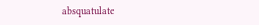absquatulate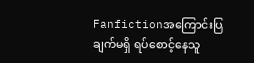Fanfictionအကြောင်းပြချက်မရှိ ရပ်စောင့်နေသူ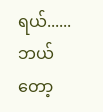ရယ်...... ဘယ်တော့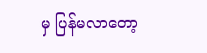မှ ပြန်မလာတော့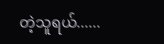တဲ့သူရယ်......